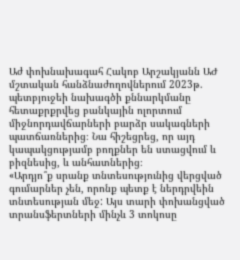Աժ փոխնախագահ Հակոբ Արշակյանն ԱԺ մշտական հանձնաժողովներում 2023թ. պետբյուջեի նախագծի քննարկմանը հետաքրքրվեց բանկային ոլորտում միջնորդավճարների բարձր սակագների պատճառներից։ Նա հիշեցրեց, որ այդ կապակցությամբ բողքներ են ստացվում և բիզնեսից, և անհատներից։
«Արդյո՞ք սրանք տնտեսությունից վերցված գումարներ չեն, որոնք պետք է ներդրվեին տնտեսության մեջ: Այս տարի փոխանցված տրանսֆերտների մինչև 3 տոկոսը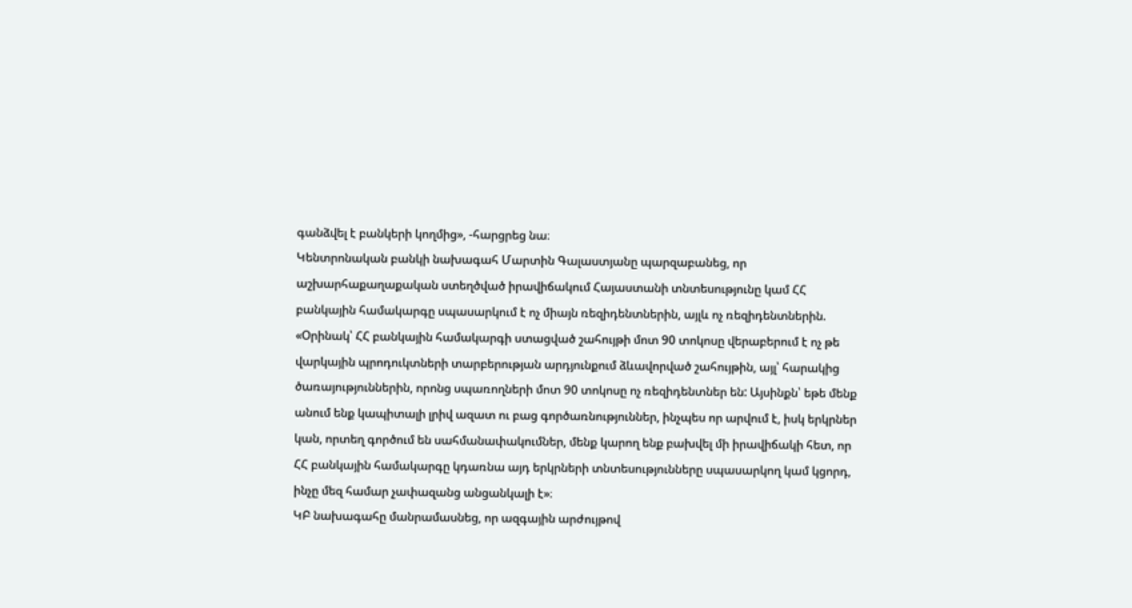գանձվել է բանկերի կողմից», -հարցրեց նա։
Կենտրոնական բանկի նախագահ Մարտին Գալաստյանը պարզաբանեց, որ աշխարհաքաղաքական ստեղծված իրավիճակում Հայաստանի տնտեսությունը կամ ՀՀ բանկային համակարգը սպասարկում է ոչ միայն ռեզիդենտներին, այլև ոչ ռեզիդենտներին.
«Օրինակ՝ ՀՀ բանկային համակարգի ստացված շահույթի մոտ 90 տոկոսը վերաբերում է ոչ թե վարկային պրոդուկտների տարբերության արդյունքում ձևավորված շահույթին, այլ՝ հարակից ծառայություններին, որոնց սպառողների մոտ 90 տոկոսը ոչ ռեզիդենտներ են: Այսինքն՝ եթե մենք անում ենք կապիտալի լրիվ ազատ ու բաց գործառնություններ, ինչպես որ արվում է, իսկ երկրներ կան, որտեղ գործում են սահմանափակումներ, մենք կարող ենք բախվել մի իրավիճակի հետ, որ ՀՀ բանկային համակարգը կդառնա այդ երկրների տնտեսությունները սպասարկող կամ կցորդ, ինչը մեզ համար չափազանց անցանկալի է»։
ԿԲ նախագահը մանրամասնեց, որ ազգային արժույթով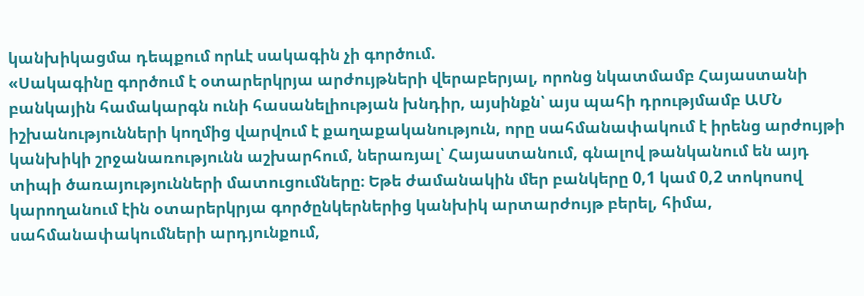կանխիկացմա դեպքում որևէ սակագին չի գործում.
«Սակագինը գործում է օտարերկրյա արժույթների վերաբերյալ, որոնց նկատմամբ Հայաստանի բանկային համակարգն ունի հասանելիության խնդիր, այսինքն՝ այս պահի դրությմամբ ԱՄՆ իշխանությունների կողմից վարվում է քաղաքականություն, որը սահմանափակում է իրենց արժույթի կանխիկի շրջանառությունն աշխարհում, ներառյալ՝ Հայաստանում, գնալով թանկանում են այդ տիպի ծառայությունների մատուցումները։ Եթե ժամանակին մեր բանկերը 0,1 կամ 0,2 տոկոսով կարողանում էին օտարերկրյա գործընկերներից կանխիկ արտարժույթ բերել, հիմա, սահմանափակումների արդյունքում,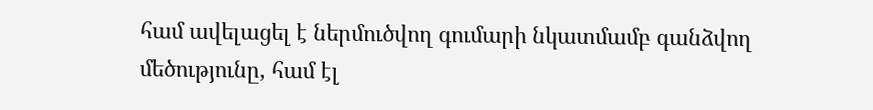համ ավելացել է ներմուծվող գումարի նկատմամբ գանձվող մեծությունը, համ էլ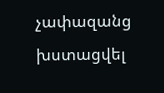չափազանց խստացվել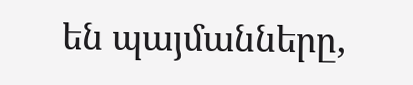են պայմանները,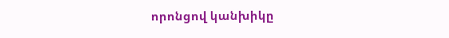որոնցով կանխիկը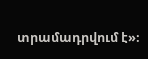տրամադրվում է»։